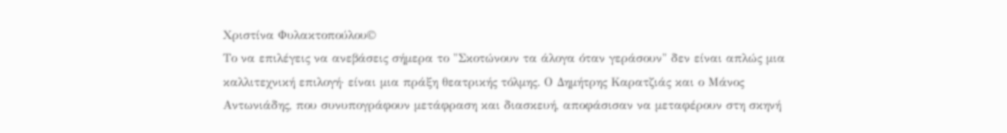Χριστίνα Φυλακτοπούλου©
Το να επιλέγεις να ανεβάσεις σήμερα το "Σκοτώνουν τα άλογα όταν γεράσουν" δεν είναι απλώς μια καλλιτεχνική επιλογή· είναι μια πράξη θεατρικής τόλμης. Ο Δημήτρης Καρατζιάς και ο Μάνος Αντωνιάδης, που συνυπογράφουν μετάφραση και διασκευή, αποφάσισαν να μεταφέρουν στη σκηνή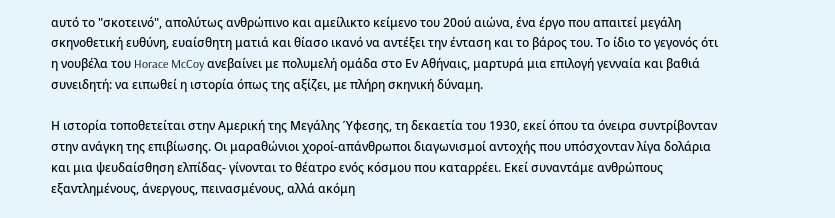αυτό το "σκοτεινό", απολύτως ανθρώπινο και αμείλικτο κείμενο του 20ού αιώνα, ένα έργο που απαιτεί μεγάλη σκηνοθετική ευθύνη, ευαίσθητη ματιά και θίασο ικανό να αντέξει την ένταση και το βάρος του. Το ίδιο το γεγονός ότι η νουβέλα του Horace McCoy ανεβαίνει με πολυμελή ομάδα στο Εν Αθήναις, μαρτυρά μια επιλογή γενναία και βαθιά συνειδητή: να ειπωθεί η ιστορία όπως της αξίζει, με πλήρη σκηνική δύναμη.

Η ιστορία τοποθετείται στην Αμερική της Μεγάλης Ύφεσης, τη δεκαετία του 1930, εκεί όπου τα όνειρα συντρίβονταν στην ανάγκη της επιβίωσης. Οι μαραθώνιοι χοροί-απάνθρωποι διαγωνισμοί αντοχής που υπόσχονταν λίγα δολάρια και μια ψευδαίσθηση ελπίδας- γίνονται το θέατρο ενός κόσμου που καταρρέει. Εκεί συναντάμε ανθρώπους εξαντλημένους, άνεργους, πεινασμένους, αλλά ακόμη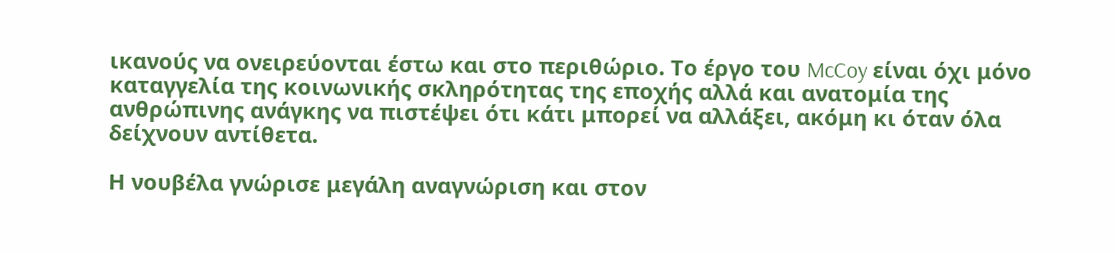ικανούς να ονειρεύονται έστω και στο περιθώριο. Το έργο του McCoy είναι όχι μόνο καταγγελία της κοινωνικής σκληρότητας της εποχής αλλά και ανατομία της ανθρώπινης ανάγκης να πιστέψει ότι κάτι μπορεί να αλλάξει, ακόμη κι όταν όλα δείχνουν αντίθετα.

Η νουβέλα γνώρισε μεγάλη αναγνώριση και στον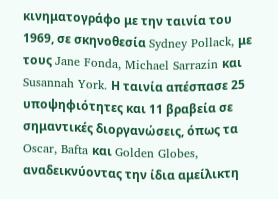κινηματογράφο με την ταινία του 1969, σε σκηνοθεσία Sydney Pollack, με τους Jane Fonda, Michael Sarrazin και Susannah York. Η ταινία απέσπασε 25 υποψηφιότητες και 11 βραβεία σε σημαντικές διοργανώσεις, όπως τα Oscar, Bafta και Golden Globes, αναδεικνύοντας την ίδια αμείλικτη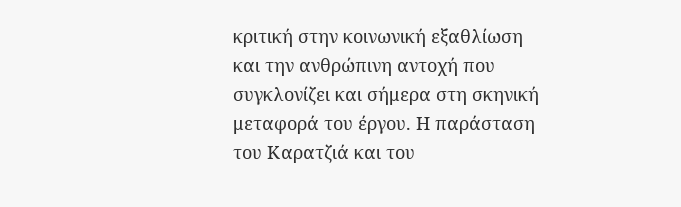κριτική στην κοινωνική εξαθλίωση και την ανθρώπινη αντοχή που συγκλονίζει και σήμερα στη σκηνική μεταφορά του έργου. Η παράσταση του Καρατζιά και του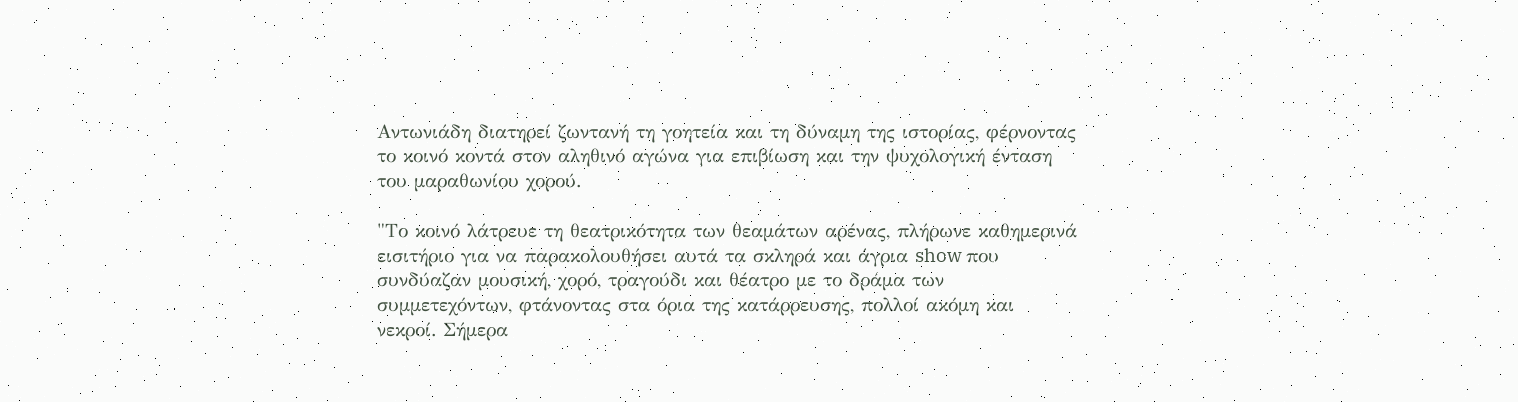Αντωνιάδη διατηρεί ζωντανή τη γοητεία και τη δύναμη της ιστορίας, φέρνοντας το κοινό κοντά στον αληθινό αγώνα για επιβίωση και την ψυχολογική ένταση του μαραθωνίου χορού.

"Το κοινό λάτρευε τη θεατρικότητα των θεαμάτων αρένας, πλήρωνε καθημερινά εισιτήριο για να παρακολουθήσει αυτά τα σκληρά και άγρια show που συνδύαζαν μουσική, χορό, τραγούδι και θέατρο με το δράμα των συμμετεχόντων, φτάνοντας στα όρια της κατάρρευσης, πολλοί ακόμη και νεκροί. Σήμερα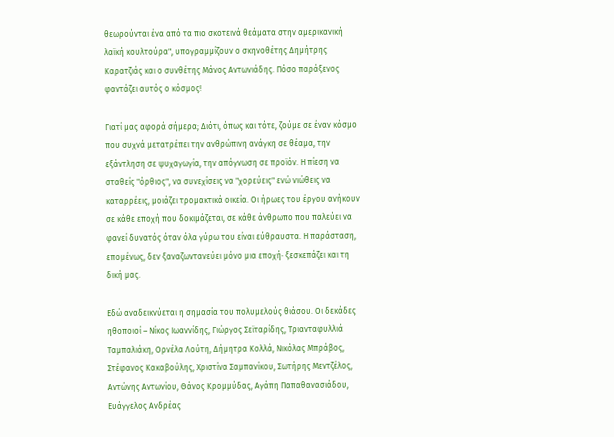θεωρούνται ένα από τα πιο σκοτεινά θεάματα στην αμερικανική λαϊκή κουλτούρα", υπογραμμίζουν ο σκηνοθέτης Δημήτρης Καρατζιάς και ο συνθέτης Μάνος Αντωνιάδης. Πόσο παράξενος φαντάζει αυτός ο κόσμος!

Γιατί μας αφορά σήμερα; Διότι, όπως και τότε, ζούμε σε έναν κόσμο που συχνά μετατρέπει την ανθρώπινη ανάγκη σε θέαμα, την εξάντληση σε ψυχαγωγία, την απόγνωση σε προϊόν. Η πίεση να σταθείς "όρθιος", να συνεχίσεις να "χορεύεις" ενώ νιώθεις να καταρρέεις, μοιάζει τρομακτικά οικεία. Οι ήρωες του έργου ανήκουν σε κάθε εποχή που δοκιμάζεται, σε κάθε άνθρωπο που παλεύει να φανεί δυνατός όταν όλα γύρω του είναι εύθραυστα. Η παράσταση, επομένως, δεν ξαναζωντανεύει μόνο μια εποχή· ξεσκεπάζει και τη δική μας.

Εδώ αναδεικνύεται η σημασία του πολυμελούς θιάσου. Οι δεκάδες ηθοποιοί – Νίκος Ιωαννίδης, Γιώργος Σεϊταρίδης, Τριανταφυλλιά Ταμπαλιάκη, Ορνέλα Λούτη, Δήμητρα Κολλά, Νικόλας Μπράβος, Στέφανος Κακαβούλης, Χριστίνα Σαμπανίκου, Σωτήρης Μεντζέλος, Αντώνης Αντωνίου, Θάνος Κρομμύδας, Αγάπη Παπαθανασιάδου, Ευάγγελος Ανδρέας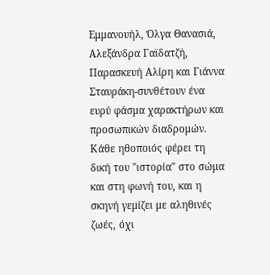Εμμανουήλ, Όλγα Θανασιά, Αλεξάνδρα Γαϊδατζή, Παρασκευή Αλίρη και Γιάννα Σταυράκη-συνθέτουν ένα ευρύ φάσμα χαρακτήρων και προσωπικών διαδρομών. Κάθε ηθοποιός φέρει τη δική του "ιστορία" στο σώμα και στη φωνή του, και η σκηνή γεμίζει με αληθινές ζωές, όχι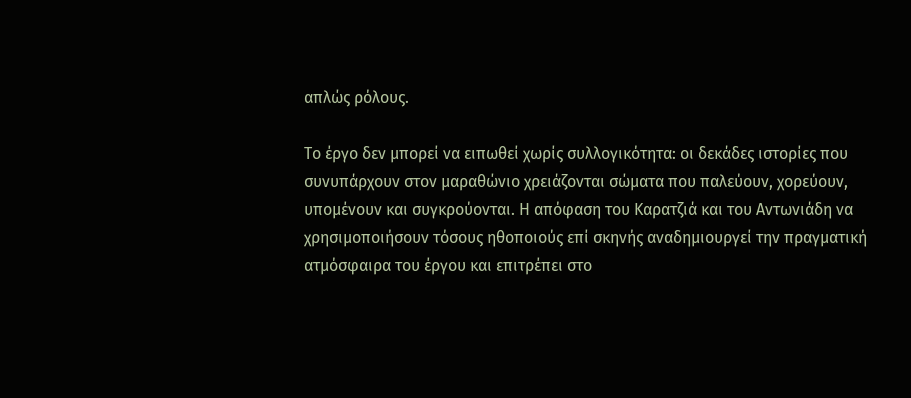απλώς ρόλους.

Το έργο δεν μπορεί να ειπωθεί χωρίς συλλογικότητα: οι δεκάδες ιστορίες που συνυπάρχουν στον μαραθώνιο χρειάζονται σώματα που παλεύουν, χορεύουν, υπομένουν και συγκρούονται. Η απόφαση του Καρατζιά και του Αντωνιάδη να χρησιμοποιήσουν τόσους ηθοποιούς επί σκηνής αναδημιουργεί την πραγματική ατμόσφαιρα του έργου και επιτρέπει στο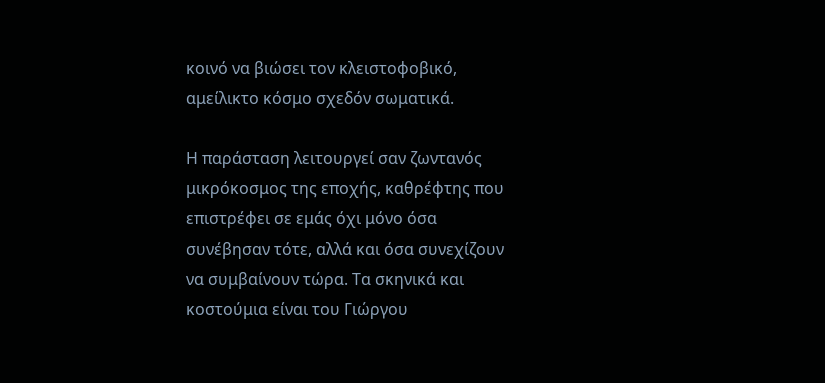κοινό να βιώσει τον κλειστοφοβικό, αμείλικτο κόσμο σχεδόν σωματικά.

Η παράσταση λειτουργεί σαν ζωντανός μικρόκοσμος της εποχής, καθρέφτης που επιστρέφει σε εμάς όχι μόνο όσα συνέβησαν τότε, αλλά και όσα συνεχίζουν να συμβαίνουν τώρα. Τα σκηνικά και κοστούμια είναι του Γιώργου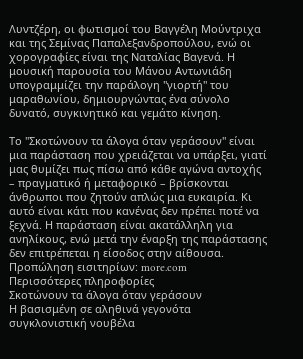Λυντζέρη, οι φωτισμοί του Βαγγέλη Μούντριχα και της Σεμίνας Παπαλεξανδροπούλου, ενώ οι χορογραφίες είναι της Ναταλίας Βαγενά. Η μουσική παρουσία του Μάνου Αντωνιάδη υπογραμμίζει την παράλογη "γιορτή" του μαραθωνίου, δημιουργώντας ένα σύνολο δυνατό, συγκινητικό και γεμάτο κίνηση.

Το "Σκοτώνουν τα άλογα όταν γεράσουν" είναι μια παράσταση που χρειάζεται να υπάρξει, γιατί μας θυμίζει πως πίσω από κάθε αγώνα αντοχής – πραγματικό ή μεταφορικό – βρίσκονται άνθρωποι που ζητούν απλώς μια ευκαιρία. Κι αυτό είναι κάτι που κανένας δεν πρέπει ποτέ να ξεχνά. Η παράσταση είναι ακατάλληλη για ανηλίκους, ενώ μετά την έναρξη της παράστασης δεν επιτρέπεται η είσοδος στην αίθουσα.
Προπώληση εισιτηρίων: more.com
Περισσότερες πληροφορίες
Σκοτώνουν τα άλογα όταν γεράσουν
Η βασισμένη σε αληθινά γεγονότα συγκλονιστική νουβέλα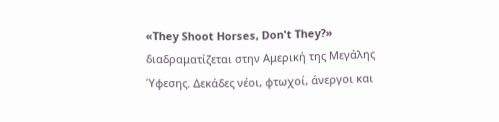«They Shoot Horses, Don't They?» διαδραματίζεται στην Αμερική της Μεγάλης Ύφεσης. Δεκάδες νέοι, φτωχοί, άνεργοι και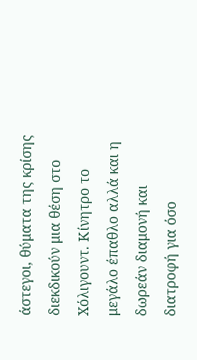άστεγοι, θύματα της κρίσης διεκδικούν μια θέση στο Χόλιγουντ. Κίνητρο το μεγάλο έπαθλο αλλά και η δωρεάν διαμονή και διατροφή για όσο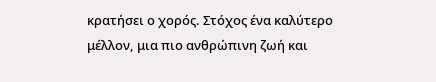κρατήσει ο χορός. Στόχος ένα καλύτερο μέλλον, μια πιο ανθρώπινη ζωή και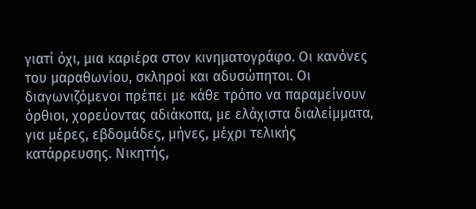γιατί όχι, μια καριέρα στον κινηματογράφο. Οι κανόνες του μαραθωνίου, σκληροί και αδυσώπητοι. Οι διαγωνιζόμενοι πρέπει με κάθε τρόπο να παραμείνουν όρθιοι, χορεύοντας αδιάκοπα, με ελάχιστα διαλείμματα, για μέρες, εβδομάδες, μήνες, μέχρι τελικής κατάρρευσης. Νικητής,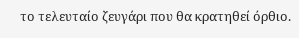το τελευταίο ζευγάρι που θα κρατηθεί όρθιο.